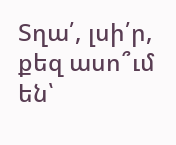Տղա՛, լսի՛ր, քեզ ասո՞ւմ են՝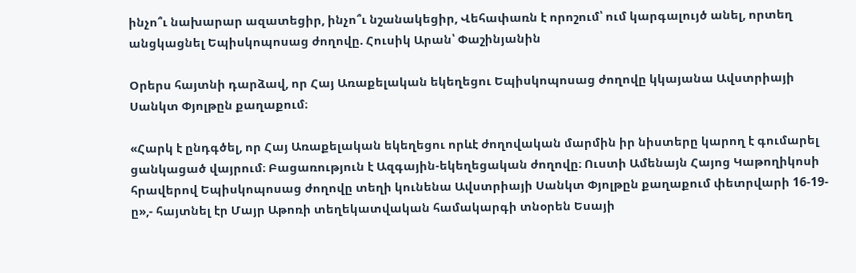ինչո՞ւ նախարար ազատեցիր, ինչո՞ւ նշանակեցիր, Վեհափառն է որոշում՝ ում կարգալույծ անել, որտեղ անցկացնել Եպիսկոպոսաց ժողովը. Հուսիկ Արան՝ Փաշինյանին

Օրերս հայտնի դարձավ, որ Հայ Առաքելական եկեղեցու Եպիսկոպոսաց ժողովը կկայանա Ավստրիայի Սանկտ Փյոլթըն քաղաքում։

«Հարկ է ընդգծել, որ Հայ Առաքելական եկեղեցու որևէ ժողովական մարմին իր նիստերը կարող է գումարել ցանկացած վայրում։ Բացառություն է Ազգային-եկեղեցական ժողովը։ Ուստի Ամենայն Հայոց Կաթողիկոսի հրավերով Եպիսկոպոսաց ժողովը տեղի կունենա Ավստրիայի Սանկտ Փյոլթըն քաղաքում փետրվարի 16-19-ը»,- հայտնել էր Մայր Աթոռի տեղեկատվական համակարգի տնօրեն Եսայի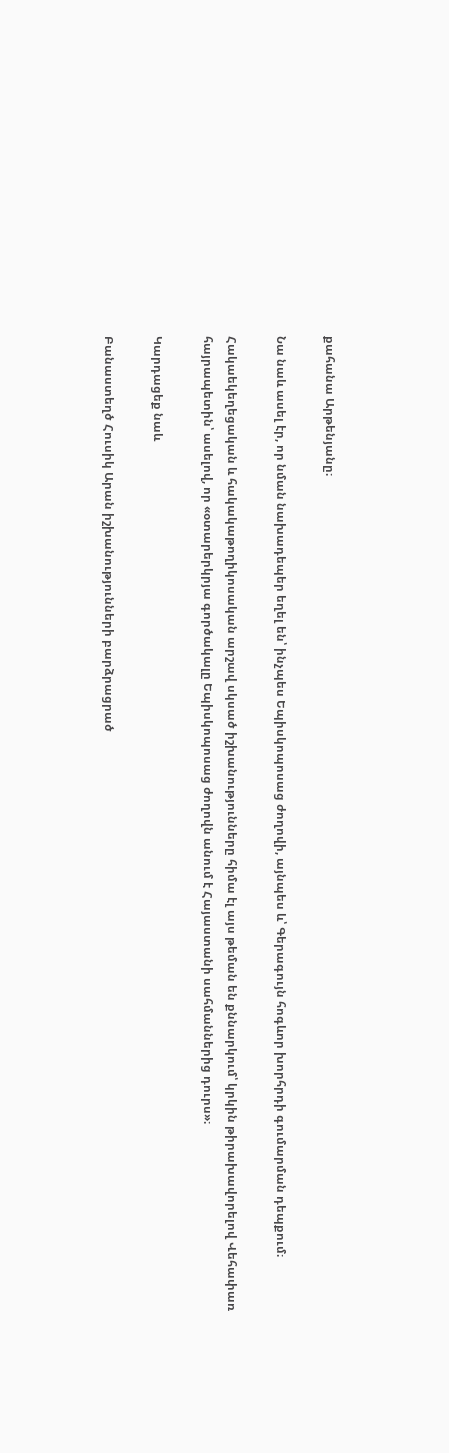քահանա Արթենյանը։

Նա նաև ասել էր, որ նման նախադեպեր եղել են՝ ինչպես Եպիսկոպոսաց ժողովի, այնպես և՝ Գերագույն հոգևոր խորհրդի գումարման դեպքում։

Հակաեկեղեցական և հակակաթողիկոսական արշավ սկսած իշխանությունները հիմա էլ այս թեման են քննարկում՝ կրկին թիրախավորելով Վեհափառ հայրապետին՝ ասելով, որ «օտարերկրյա գործակալը Եպիսկոպոսաց ժողովն անում է Հայաստանի սահմաններից դուրս»։

Կարդացեք նաև

Բանաստեղծ Հուսիկ Արան իշխանությունների բարձրացրած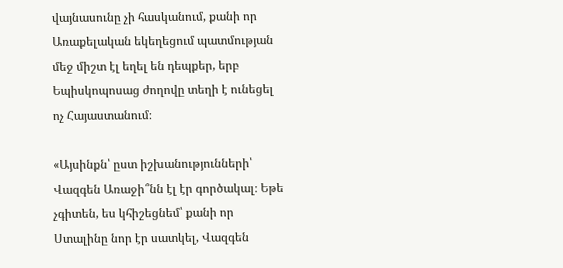վայնասունը չի հասկանում, քանի որ Առաքելական եկեղեցում պատմության մեջ միշտ էլ եղել են դեպքեր, երբ Եպիսկոպոսաց ժողովը տեղի է ունեցել ոչ Հայաստանում։

«Այսինքն՝ ըստ իշխանությունների՝ Վազգեն Առաջի՞նն էլ էր գործակալ։ Եթե չգիտեն, ես կհիշեցնեմ՝ քանի որ Ստալինը նոր էր սատկել, Վազգեն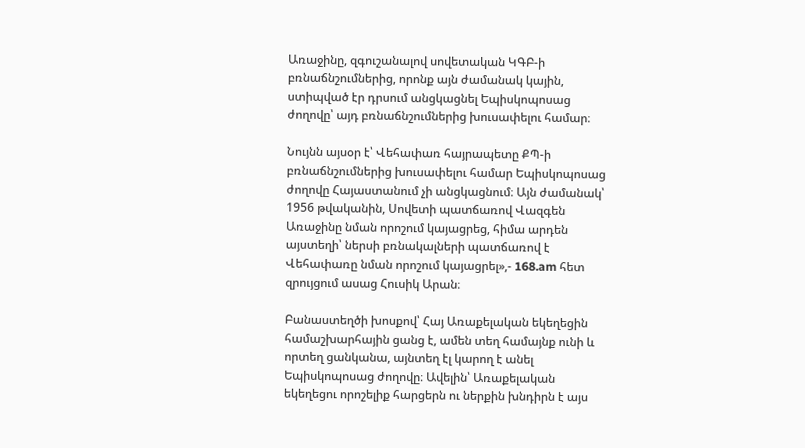Առաջինը, զգուշանալով սովետական ԿԳԲ-ի բռնաճնշումներից, որոնք այն ժամանակ կային, ստիպված էր դրսում անցկացնել Եպիսկոպոսաց ժողովը՝ այդ բռնաճնշումներից խուսափելու համար։

Նույնն այսօր է՝ Վեհափառ հայրապետը ՔՊ-ի բռնաճնշումներից խուսափելու համար Եպիսկոպոսաց ժողովը Հայաստանում չի անցկացնում։ Այն ժամանակ՝ 1956 թվականին, Սովետի պատճառով Վազգեն Առաջինը նման որոշում կայացրեց, հիմա արդեն այստեղի՝ ներսի բռնակալների պատճառով է Վեհափառը նման որոշում կայացրել»,- 168.am հետ զրույցում ասաց Հուսիկ Արան։

Բանաստեղծի խոսքով՝ Հայ Առաքելական եկեղեցին համաշխարհային ցանց է, ամեն տեղ համայնք ունի և որտեղ ցանկանա, այնտեղ էլ կարող է անել Եպիսկոպոսաց ժողովը։ Ավելին՝ Առաքելական եկեղեցու որոշելիք հարցերն ու ներքին խնդիրն է այս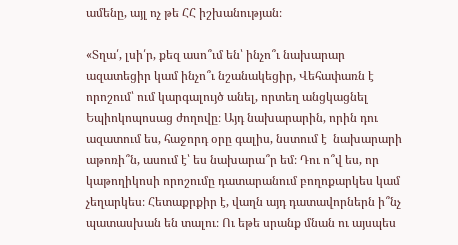ամենը, այլ ոչ թե ՀՀ իշխանության։

«Տղա՛, լսի՛ր, քեզ ասո՞ւմ են՝ ինչո՞ւ նախարար ազատեցիր կամ ինչո՞ւ նշանակեցիր, Վեհափառն է որոշում՝ ում կարգալույծ անել, որտեղ անցկացնել Եպիոկոպոսաց ժողովը։ Այդ նախարարին, որին դու ազատում ես, հաջորդ օրը գալիս, նստում է  նախարարի աթոռի՞ն, ասում է՝ ես նախարա՞ր եմ։ Դու ո՞վ ես, որ կաթողիկոսի որոշումը դատարանում բողոքարկես կամ չեղարկես։ Հետաքրքիր է, վաղն այդ դատավորներն ի՞նչ պատասխան են տալու։ Ու եթե սրանք մնան ու այսպես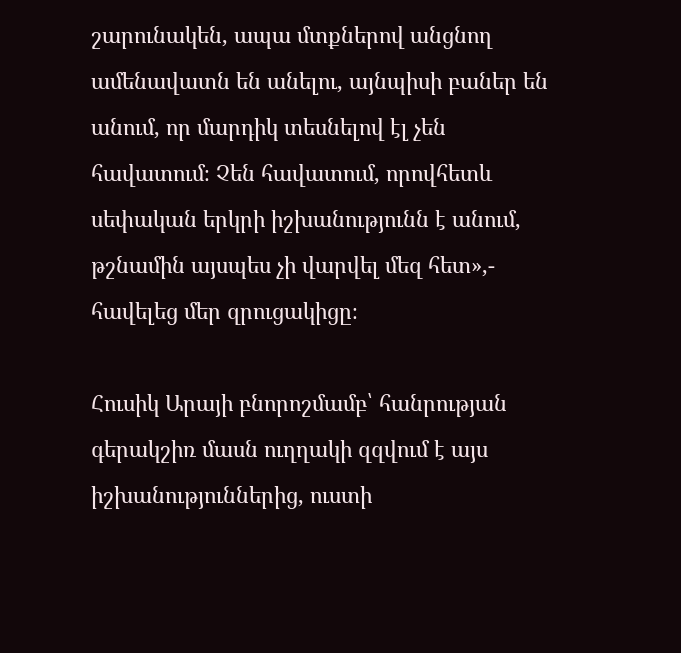շարունակեն, ապա մտքներով անցնող ամենավատն են անելու, այնպիսի բաներ են անում, որ մարդիկ տեսնելով էլ չեն հավատում։ Չեն հավատում, որովհետև սեփական երկրի իշխանությունն է անում, թշնամին այսպես չի վարվել մեզ հետ»,- հավելեց մեր զրուցակիցը։

Հուսիկ Արայի բնորոշմամբ՝ հանրության գերակշիռ մասն ուղղակի զզվում է այս իշխանություններից, ուստի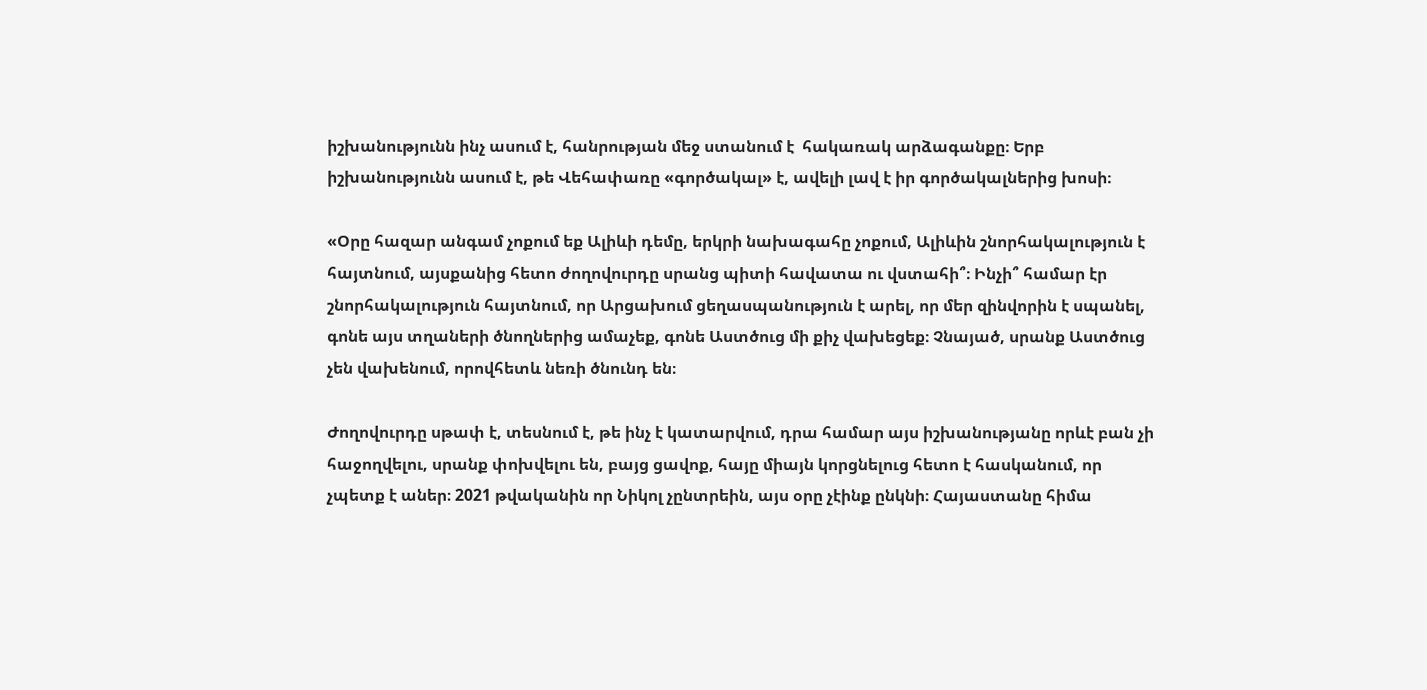իշխանությունն ինչ ասում է, հանրության մեջ ստանում է  հակառակ արձագանքը։ Երբ իշխանությունն ասում է, թե Վեհափառը «գործակալ» է, ավելի լավ է իր գործակալներից խոսի։

«Օրը հազար անգամ չոքում եք Ալիևի դեմը, երկրի նախագահը չոքում, Ալիևին շնորհակալություն է հայտնում, այսքանից հետո ժողովուրդը սրանց պիտի հավատա ու վստահի՞։ Ինչի՞ համար էր շնորհակալություն հայտնում, որ Արցախում ցեղասպանություն է արել, որ մեր զինվորին է սպանել, գոնե այս տղաների ծնողներից ամաչեք, գոնե Աստծուց մի քիչ վախեցեք։ Չնայած, սրանք Աստծուց չեն վախենում, որովհետև նեռի ծնունդ են։

Ժողովուրդը սթափ է, տեսնում է, թե ինչ է կատարվում, դրա համար այս իշխանությանը որևէ բան չի հաջողվելու, սրանք փոխվելու են, բայց ցավոք, հայը միայն կորցնելուց հետո է հասկանում, որ չպետք է աներ։ 2021 թվականին որ Նիկոլ չընտրեին, այս օրը չէինք ընկնի։ Հայաստանը հիմա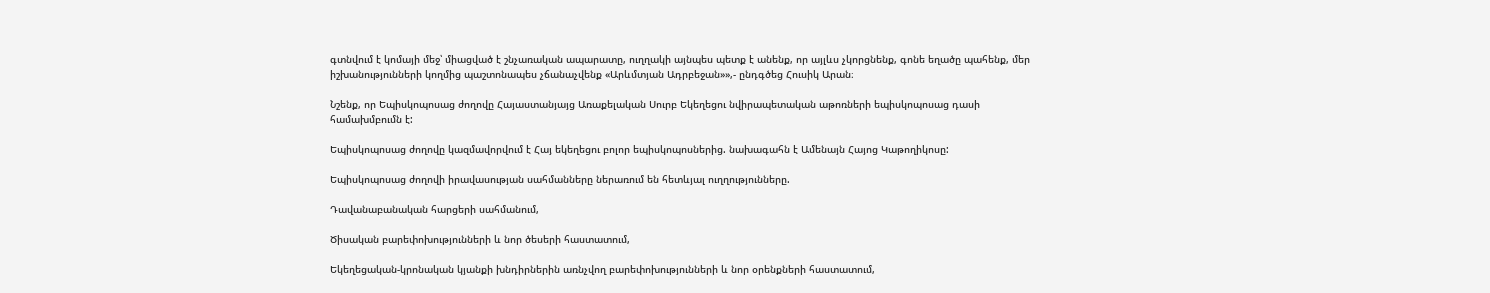գտնվում է կոմայի մեջ՝ միացված է շնչառական ապարատը, ուղղակի այնպես պետք է անենք, որ այլևս չկորցնենք, գոնե եղածը պահենք, մեր իշխանությունների կողմից պաշտոնապես չճանաչվենք «Արևմտյան Ադրբեջան»»,- ընդգծեց Հուսիկ Արան։

Նշենք, որ Եպիսկոպոսաց ժողովը Հայաստանյայց Առաքելական Սուրբ Եկեղեցու նվիրապետական աթոռների եպիսկոպոսաց դասի համախմբումն է:

Եպիսկոպոսաց ժողովը կազմավորվում է Հայ եկեղեցու բոլոր եպիսկոպոսներից. նախագահն է Ամենայն Հայոց Կաթողիկոսը:

Եպիսկոպոսաց ժողովի իրավասության սահմանները ներառում են հետևյալ ուղղությունները.

Դավանաբանական հարցերի սահմանում,

Ծիսական բարեփոխությունների և նոր ծեսերի հաստատում,

Եկեղեցական-կրոնական կյանքի խնդիրներին առնչվող բարեփոխությունների և նոր օրենքների հաստատում,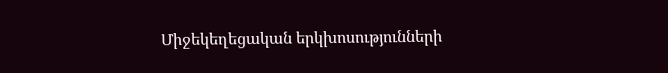Միջեկեղեցական երկխոսությունների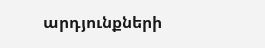արդյունքների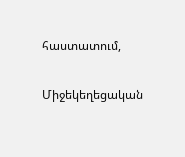հաստատում,

Միջեկեղեցական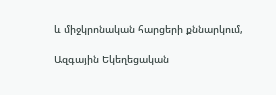և միջկրոնական հարցերի քննարկում,

Ազգային Եկեղեցական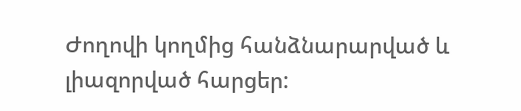Ժողովի կողմից հանձնարարված և լիազորված հարցեր: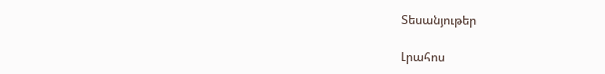Տեսանյութեր

Լրահոս